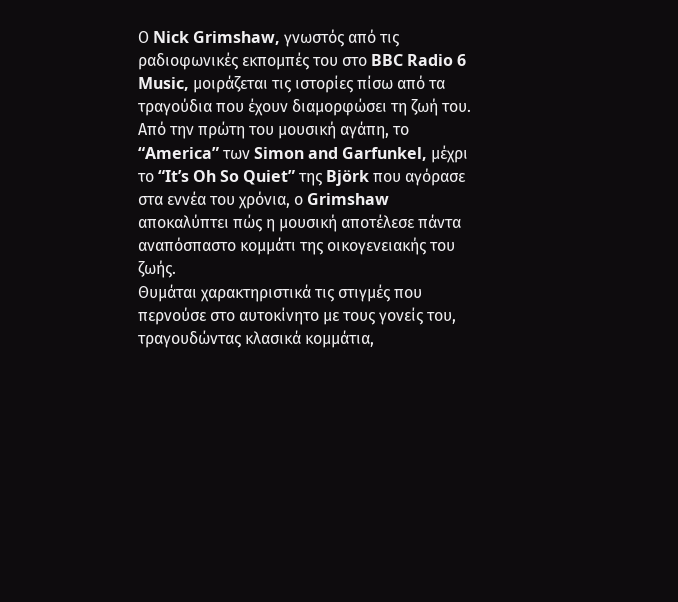Ο Nick Grimshaw, γνωστός από τις ραδιοφωνικές εκπομπές του στο BBC Radio 6 Music, μοιράζεται τις ιστορίες πίσω από τα τραγούδια που έχουν διαμορφώσει τη ζωή του. Από την πρώτη του μουσική αγάπη, το “America” των Simon and Garfunkel, μέχρι το “It’s Oh So Quiet” της Björk που αγόρασε στα εννέα του χρόνια, ο Grimshaw αποκαλύπτει πώς η μουσική αποτέλεσε πάντα αναπόσπαστο κομμάτι της οικογενειακής του ζωής.
Θυμάται χαρακτηριστικά τις στιγμές που περνούσε στο αυτοκίνητο με τους γονείς του, τραγουδώντας κλασικά κομμάτια,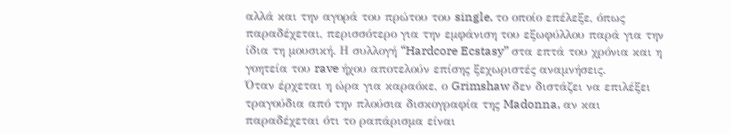αλλά και την αγορά του πρώτου του single, το οποίο επέλεξε, όπως παραδέχεται, περισσότερο για την εμφάνιση του εξωφύλλου παρά για την ίδια τη μουσική. Η συλλογή “Hardcore Ecstasy” στα επτά του χρόνια και η γοητεία του rave ήχου αποτελούν επίσης ξεχωριστές αναμνήσεις.
Όταν έρχεται η ώρα για καραόκε, ο Grimshaw δεν διστάζει να επιλέξει τραγούδια από την πλούσια δισκογραφία της Madonna, αν και παραδέχεται ότι το ραπάρισμα είναι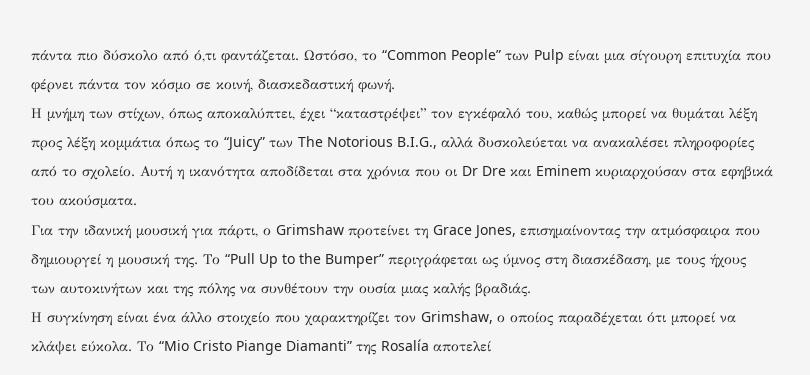πάντα πιο δύσκολο από ό,τι φαντάζεται. Ωστόσο, το “Common People” των Pulp είναι μια σίγουρη επιτυχία που φέρνει πάντα τον κόσμο σε κοινή, διασκεδαστική φωνή.
Η μνήμη των στίχων, όπως αποκαλύπτει, έχει “καταστρέψει” τον εγκέφαλό του, καθώς μπορεί να θυμάται λέξη προς λέξη κομμάτια όπως το “Juicy” των The Notorious B.I.G., αλλά δυσκολεύεται να ανακαλέσει πληροφορίες από το σχολείο. Αυτή η ικανότητα αποδίδεται στα χρόνια που οι Dr Dre και Eminem κυριαρχούσαν στα εφηβικά του ακούσματα.
Για την ιδανική μουσική για πάρτι, ο Grimshaw προτείνει τη Grace Jones, επισημαίνοντας την ατμόσφαιρα που δημιουργεί η μουσική της. Το “Pull Up to the Bumper” περιγράφεται ως ύμνος στη διασκέδαση, με τους ήχους των αυτοκινήτων και της πόλης να συνθέτουν την ουσία μιας καλής βραδιάς.
Η συγκίνηση είναι ένα άλλο στοιχείο που χαρακτηρίζει τον Grimshaw, ο οποίος παραδέχεται ότι μπορεί να κλάψει εύκολα. Το “Mio Cristo Piange Diamanti” της Rosalía αποτελεί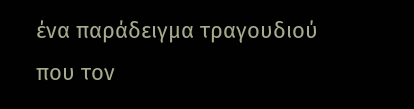ένα παράδειγμα τραγουδιού που τον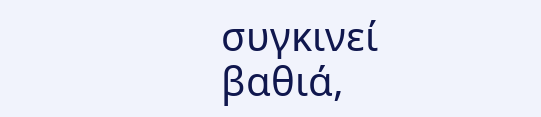συγκινεί βαθιά,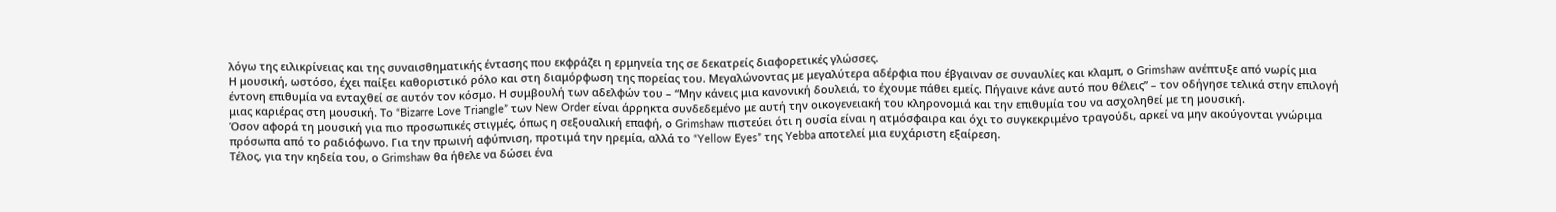λόγω της ειλικρίνειας και της συναισθηματικής έντασης που εκφράζει η ερμηνεία της σε δεκατρείς διαφορετικές γλώσσες.
Η μουσική, ωστόσο, έχει παίξει καθοριστικό ρόλο και στη διαμόρφωση της πορείας του. Μεγαλώνοντας με μεγαλύτερα αδέρφια που έβγαιναν σε συναυλίες και κλαμπ, ο Grimshaw ανέπτυξε από νωρίς μια έντονη επιθυμία να ενταχθεί σε αυτόν τον κόσμο. Η συμβουλή των αδελφών του – “Μην κάνεις μια κανονική δουλειά, το έχουμε πάθει εμείς. Πήγαινε κάνε αυτό που θέλεις” – τον οδήγησε τελικά στην επιλογή μιας καριέρας στη μουσική. Το “Bizarre Love Triangle” των New Order είναι άρρηκτα συνδεδεμένο με αυτή την οικογενειακή του κληρονομιά και την επιθυμία του να ασχοληθεί με τη μουσική.
Όσον αφορά τη μουσική για πιο προσωπικές στιγμές, όπως η σεξουαλική επαφή, ο Grimshaw πιστεύει ότι η ουσία είναι η ατμόσφαιρα και όχι το συγκεκριμένο τραγούδι, αρκεί να μην ακούγονται γνώριμα πρόσωπα από το ραδιόφωνο. Για την πρωινή αφύπνιση, προτιμά την ηρεμία, αλλά το “Yellow Eyes” της Yebba αποτελεί μια ευχάριστη εξαίρεση.
Τέλος, για την κηδεία του, ο Grimshaw θα ήθελε να δώσει ένα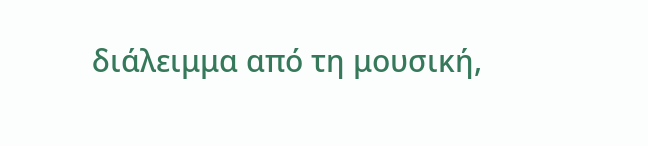διάλειμμα από τη μουσική,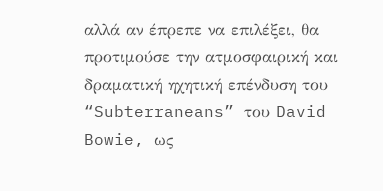αλλά αν έπρεπε να επιλέξει, θα προτιμούσε την ατμοσφαιρική και δραματική ηχητική επένδυση του “Subterraneans” του David Bowie, ως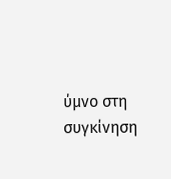ύμνο στη συγκίνηση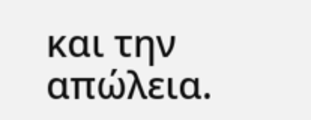και την απώλεια.